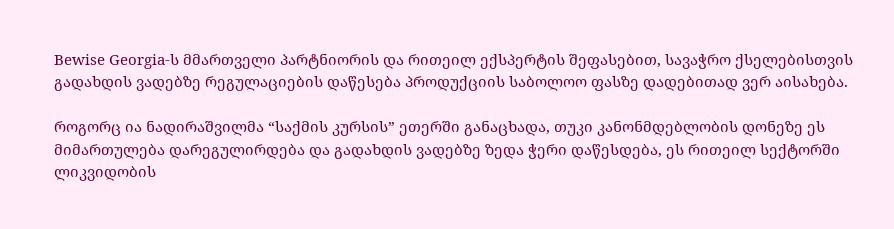Bewise Georgia-ს მმართველი პარტნიორის და რითეილ ექსპერტის შეფასებით, სავაჭრო ქსელებისთვის გადახდის ვადებზე რეგულაციების დაწესება პროდუქციის საბოლოო ფასზე დადებითად ვერ აისახება.

როგორც ია ნადირაშვილმა “საქმის კურსის” ეთერში განაცხადა, თუკი კანონმდებლობის დონეზე ეს მიმართულება დარეგულირდება და გადახდის ვადებზე ზედა ჭერი დაწესდება, ეს რითეილ სექტორში ლიკვიდობის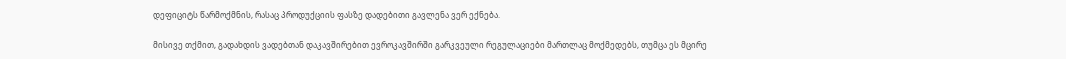დეფიციტს წარმოქმნის, რასაც პროდუქციის ფასზე დადებითი გავლენა ვერ ექნება.

მისივე თქმით, გადახდის ვადებთან დაკავშირებით ევროკავშირში გარკვეული რეგულაციები მართლაც მოქმედებს, თუმცა ეს მცირე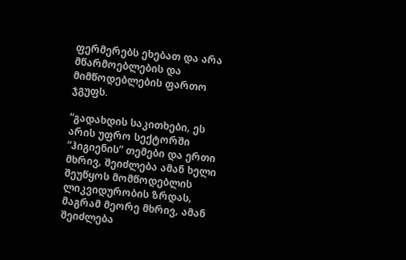ფერმერებს ეხებათ და არა მწარმოებლების და მიმწოდებლების ფართო ჯგუფს.

“გადახდის საკითხები, ეს არის უფრო სექტორში “ჰიგიენის” თემები და ერთი მხრივ, შეიძლება ამან ხელი შეუწყოს მომწოდებლის ლიკვიდურობის ზრდას, მაგრამ მეორე მხრივ, ამან შეიძლება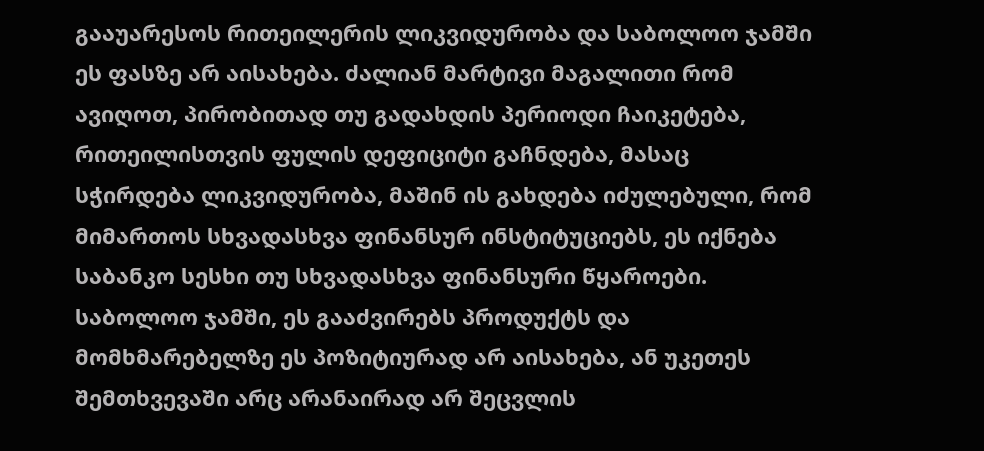გააუარესოს რითეილერის ლიკვიდურობა და საბოლოო ჯამში ეს ფასზე არ აისახება. ძალიან მარტივი მაგალითი რომ ავიღოთ, პირობითად თუ გადახდის პერიოდი ჩაიკეტება, რითეილისთვის ფულის დეფიციტი გაჩნდება, მასაც სჭირდება ლიკვიდურობა, მაშინ ის გახდება იძულებული, რომ მიმართოს სხვადასხვა ფინანსურ ინსტიტუციებს, ეს იქნება საბანკო სესხი თუ სხვადასხვა ფინანსური წყაროები. საბოლოო ჯამში, ეს გააძვირებს პროდუქტს და მომხმარებელზე ეს პოზიტიურად არ აისახება, ან უკეთეს შემთხვევაში არც არანაირად არ შეცვლის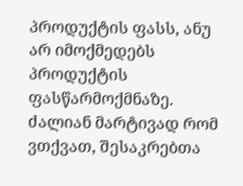პროდუქტის ფასს, ანუ არ იმოქმედებს პროდუქტის ფასწარმოქმნაზე. ძალიან მარტივად რომ ვთქვათ, შესაკრებთა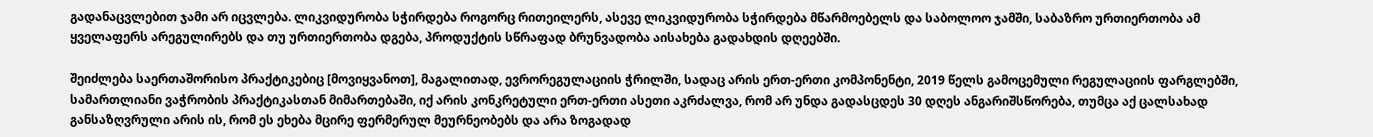გადანაცვლებით ჯამი არ იცვლება. ლიკვიდურობა სჭირდება როგორც რითეილერს, ასევე ლიკვიდურობა სჭირდება მწარმოებელს და საბოლოო ჯამში, საბაზრო ურთიერთობა ამ ყველაფერს არეგულირებს და თუ ურთიერთობა დგება, პროდუქტის სწრაფად ბრუნვადობა აისახება გადახდის დღეებში.

შეიძლება საერთაშორისო პრაქტიკებიც [მოვიყვანოთ], მაგალითად, ევრორეგულაციის ჭრილში, სადაც არის ერთ-ერთი კომპონენტი, 2019 წელს გამოცემული რეგულაციის ფარგლებში, სამართლიანი ვაჭრობის პრაქტიკასთან მიმართებაში, იქ არის კონკრეტული ერთ-ერთი ასეთი აკრძალვა, რომ არ უნდა გადასცდეს 30 დღეს ანგარიშსწორება, თუმცა აქ ცალსახად განსაზღვრული არის ის, რომ ეს ეხება მცირე ფერმერულ მეურნეობებს და არა ზოგადად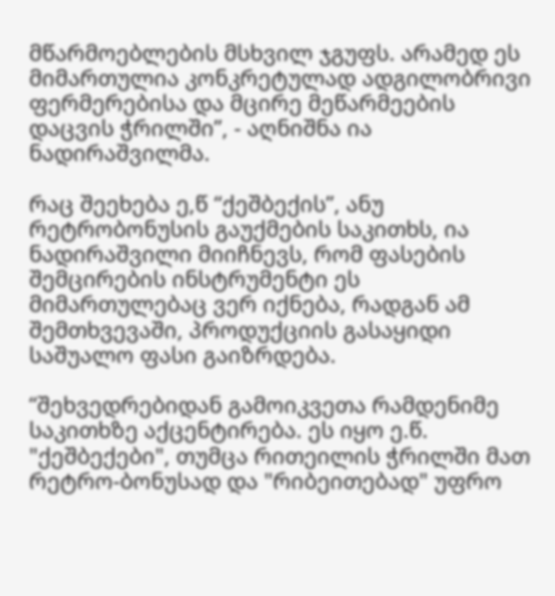მწარმოებლების მსხვილ ჯგუფს. არამედ ეს მიმართულია კონკრეტულად ადგილობრივი ფერმერებისა და მცირე მეწარმეების დაცვის ჭრილში”, - აღნიშნა ია ნადირაშვილმა.

რაც შეეხება ე,წ “ქეშბექის”, ანუ რეტრობონუსის გაუქმების საკითხს, ია ნადირაშვილი მიიჩნევს, რომ ფასების შემცირების ინსტრუმენტი ეს მიმართულებაც ვერ იქნება, რადგან ამ შემთხვევაში, პროდუქციის გასაყიდი საშუალო ფასი გაიზრდება.

“შეხვედრებიდან გამოიკვეთა რამდენიმე საკითხზე აქცენტირება. ეს იყო ე.წ. "ქეშბექები", თუმცა რითეილის ჭრილში მათ რეტრო-ბონუსად და "რიბეითებად" უფრო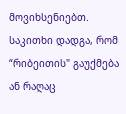მოვიხსენიებთ. საკითხი დადგა, რომ “რიბეითის" გაუქმება ან რაღაც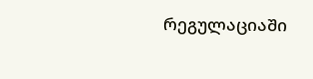რეგულაციაში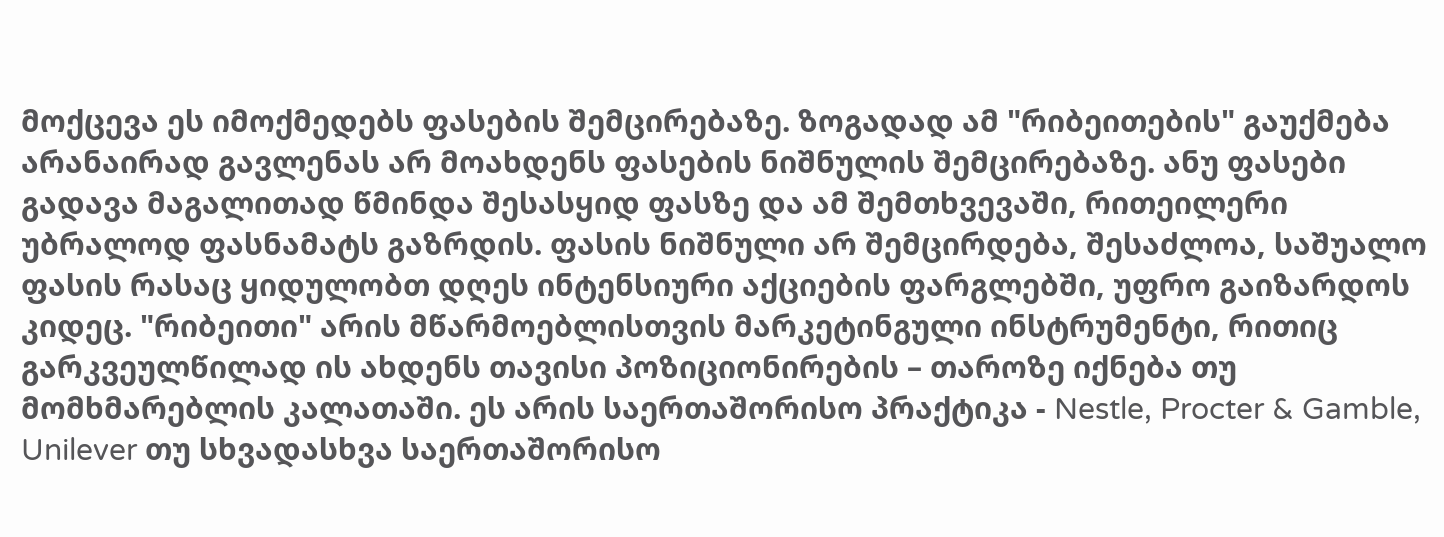მოქცევა ეს იმოქმედებს ფასების შემცირებაზე. ზოგადად ამ "რიბეითების" გაუქმება არანაირად გავლენას არ მოახდენს ფასების ნიშნულის შემცირებაზე. ანუ ფასები გადავა მაგალითად წმინდა შესასყიდ ფასზე და ამ შემთხვევაში, რითეილერი უბრალოდ ფასნამატს გაზრდის. ფასის ნიშნული არ შემცირდება, შესაძლოა, საშუალო ფასის რასაც ყიდულობთ დღეს ინტენსიური აქციების ფარგლებში, უფრო გაიზარდოს კიდეც. "რიბეითი" არის მწარმოებლისთვის მარკეტინგული ინსტრუმენტი, რითიც გარკვეულწილად ის ახდენს თავისი პოზიციონირების – თაროზე იქნება თუ მომხმარებლის კალათაში. ეს არის საერთაშორისო პრაქტიკა - Nestle, Procter & Gamble, Unilever თუ სხვადასხვა საერთაშორისო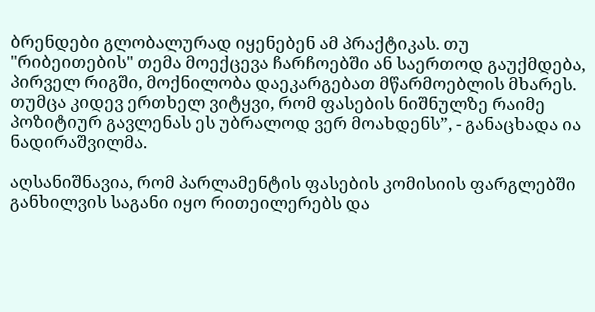ბრენდები გლობალურად იყენებენ ამ პრაქტიკას. თუ "რიბეითების" თემა მოექცევა ჩარჩოებში ან საერთოდ გაუქმდება, პირველ რიგში, მოქნილობა დაეკარგებათ მწარმოებლის მხარეს. თუმცა კიდევ ერთხელ ვიტყვი, რომ ფასების ნიშნულზე რაიმე პოზიტიურ გავლენას ეს უბრალოდ ვერ მოახდენს”, - განაცხადა ია ნადირაშვილმა.

აღსანიშნავია, რომ პარლამენტის ფასების კომისიის ფარგლებში განხილვის საგანი იყო რითეილერებს და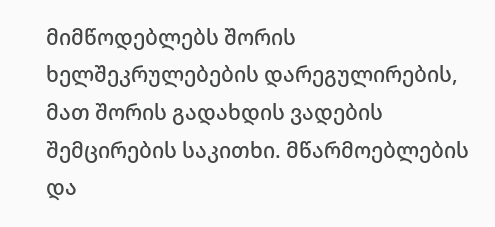მიმწოდებლებს შორის ხელშეკრულებების დარეგულირების, მათ შორის გადახდის ვადების შემცირების საკითხი. მწარმოებლების და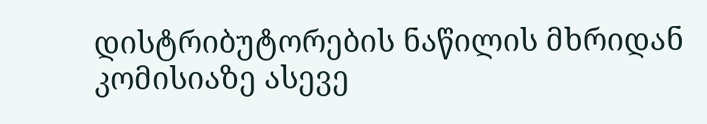დისტრიბუტორების ნაწილის მხრიდან კომისიაზე ასევე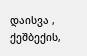დაისვა , ქეშბექის,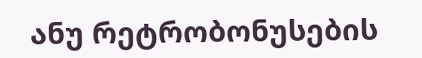ანუ რეტრობონუსების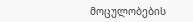მოცულობების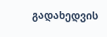გადახედვის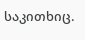საკითხიც.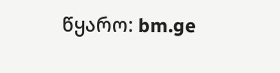წყარო: bm.ge